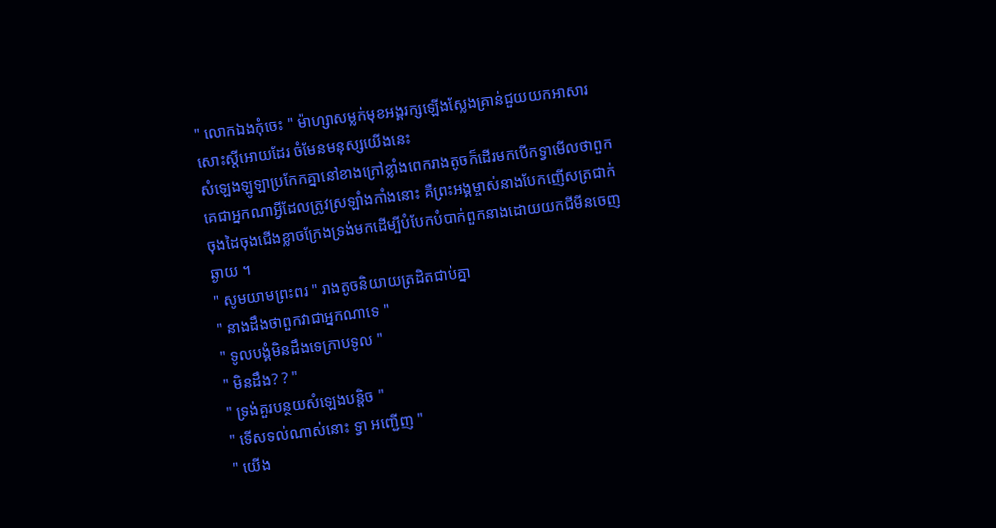" លោកឯងកុំចេះ " ម៉ាហ្សាសម្លក់មុខអង្គរក្សឡើងស្លែងគ្រាន់ជួយយកអាសារសោះស្ដីអោយដែរ ចំមែនមនុស្សយើងនេះ
សំឡេងឡូឡាប្រកែកគ្នានៅខាងក្រៅខ្លាំងពេករាងតូចក៏ដើរមកបើកទ្វាមើលថាពួកគេជាអ្នកណាអ្វីដែលត្រូវស្រឡាំងកាំងនោះ គឺព្រះអង្គម្ចាស់នាងបែកញើសត្រជាក់ ចុងដៃចុងជើងខ្លាចក្រែងទ្រង់មកដើម្បីបំបែកបំបាក់ពួកនាងដោយយកជីមីនចេញឆ្ងាយ ។
" សូមយាមព្រះពរ " រាងតូចនិយាយត្រដិតជាប់គ្នា
" នាងដឹងថាពួកវាជាអ្នកណាទេ "
" ទូលបង្គំមិនដឹងទេក្រាបទូល "
" មិនដឹង? ? "
" ទ្រង់គួរបន្ថយសំឡេងបន្ដិច "
" ទើសទល់ណាស់នោះ ទ្វា អញ្ជើញ "
" យើង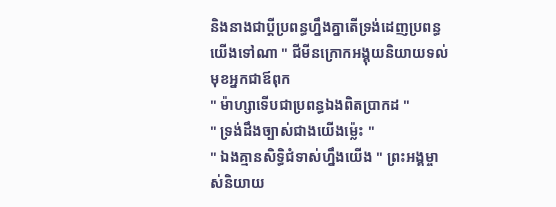និងនាងជាប្ដីប្រពន្ធហ្នឹងគ្នាតើទ្រង់ដេញប្រពន្ធយើងទៅណា " ជីមីនក្រោកអង្គុយនិយាយទល់មុខអ្នកជាឪពុក
" ម៉ាហ្សាទើបជាប្រពន្ធឯងពិតប្រាកដ "
" ទ្រង់ដឹងច្បាស់ជាងយើងម្ល៉េះ "
" ឯងគ្មានសិទ្ធិជំទាស់ហ្នឹងយើង " ព្រះអង្គម្ចាស់និយាយ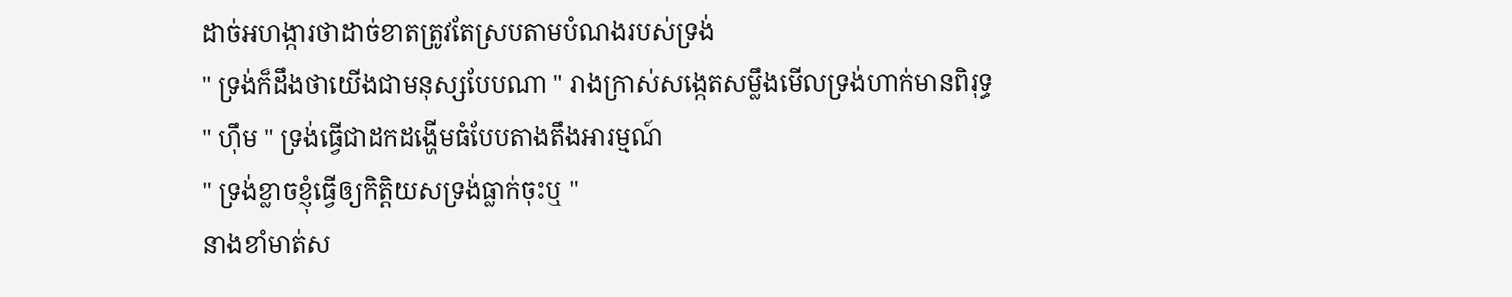ដាច់អហង្ការថាដាច់ខាតត្រូវតែស្របតាមបំណងរបស់ទ្រង់
" ទ្រង់ក៏ដឹងថាយើងជាមនុស្សបែបណា " រាងក្រាស់សង្កេតសម្លឹងមើលទ្រង់ហាក់មានពិរុទ្ធ
" ហ៊ឹម " ទ្រង់ធ្វើជាដកដង្ហើមធំបែបតាងតឹងអារម្មណ៍
" ទ្រង់ខ្លាចខ្ញុំធ្វើឲ្យកិត្តិយសទ្រង់ធ្លាក់ចុះឬ "
នាងខាំមាត់ស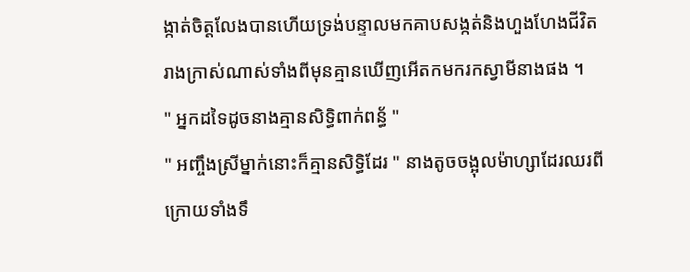ង្កាត់ចិត្ដលែងបានហើយទ្រង់បន្ទាលមកគាបសង្កត់និងហួងហែងជីវិតរាងក្រាស់ណាស់ទាំងពីមុនគ្មានឃើញអើតកមករកស្វាមីនាងផង ។
" អ្នកដទៃដូចនាងគ្មានសិទ្ធិពាក់ពន្ធ័ "
" អញ្ចឹងស្រីម្នាក់នោះក៏គ្មានសិទ្ធិដែរ " នាងតូចចង្អុលម៉ាហ្សាដែរឈរពីក្រោយទាំងទឹ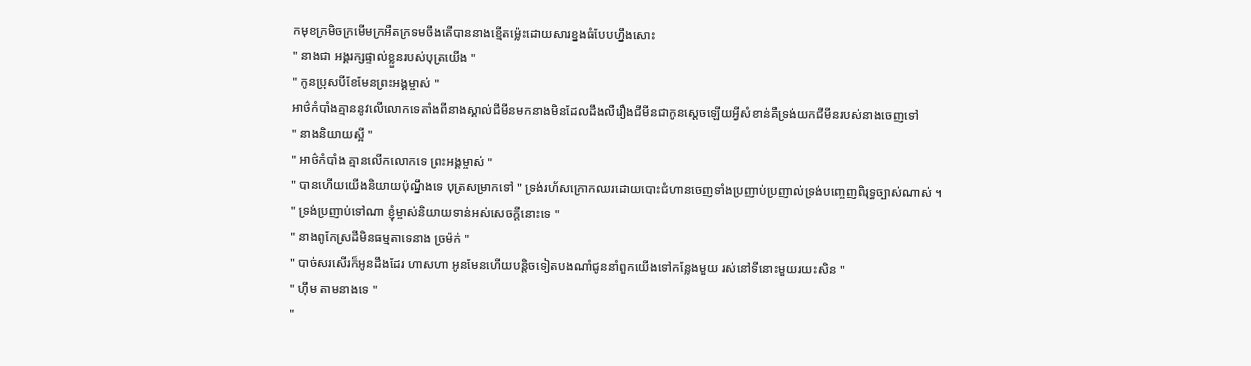កមុខក្រមិចក្រមើមក្រអឺតក្រទមចឹងតើបាននាងខ្មើតម្ល៉េះដោយសារខ្នងធំបែបហ្នឹងសោះ
" នាងជា អង្គរក្សផ្ទាល់ខ្លួនរបស់បុត្រយើង "
" កូនប្រុសបីខែមែនព្រះអង្គម្ចាស់ "
អាថ៌កំបាំងគ្មាននូវលើលោកទេតាំងពីនាងស្គាល់ជីមីនមកនាងមិនដែលដឹងលឺរឿងជីមីនជាកូនស្ដេចឡើយអ្វីសំខាន់គឺទ្រង់យកជីមីនរបស់នាងចេញទៅ
" នាងនិយាយស្អី "
" អាថ៌កំបាំង គ្មានលើកលោកទេ ព្រះអង្គម្ចាស់ "
" បានហើយយើងនិយាយប៉ុណ្នឹងទេ បុត្រសម្រាកទៅ " ទ្រង់រហ័សក្រោកឈរដោយបោះជំហានចេញទាំងប្រញាប់ប្រញាល់ទ្រង់បញ្ចេញពិរុទ្ធច្បាស់ណាស់ ។
" ទ្រង់ប្រញាប់ទៅណា ខ្ញុំម្ចាស់និយាយទាន់អស់សេចក្ដីនោះទេ "
" នាងពូកែស្រដីមិនធម្មតាទេនាង ច្រម៉ក់ "
" បាច់សរសើរក៏អូនដឹងដែរ ហាសហា អូនមែនហើយបន្ដិចទៀតបងណាំជូននាំពួកយើងទៅកន្លែងមួយ រស់នៅទីនោះមួយរយះសិន "
" ហ៊ឹម តាមនាងទេ "
"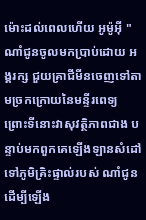ម៉ោះដល់ពេលហើយ អូម៉ូអ៊ី "
ណាំជូនចូលមកប្រាប់ដោយ អង្គរក្ស ជួយគ្រាជីមីនចេញទៅតាមច្រកក្រោយនៃមន្ទីរពេទ្យ ព្រោះទីនោះវាសុវត្ថិភាពជាង បន្ទាប់មកពួកគេឡើងឡានសំដៅទៅភូមិគ្រិះផ្ទាល់របស់ ណាំជូនដើម្បីឡើង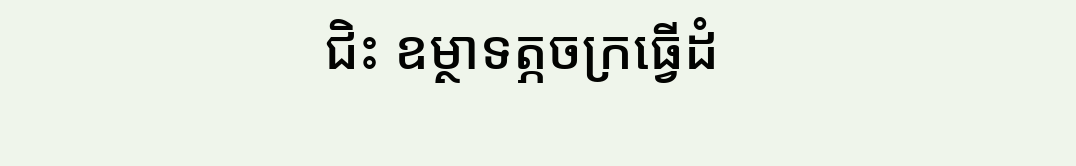ជិះ ឧម្ថាទត្ភចក្រធ្វើដំ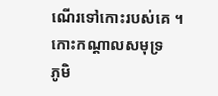ណើរទៅកោះរបស់គេ ។
កោះកណ្ដាលសមុទ្រ
ភូមិ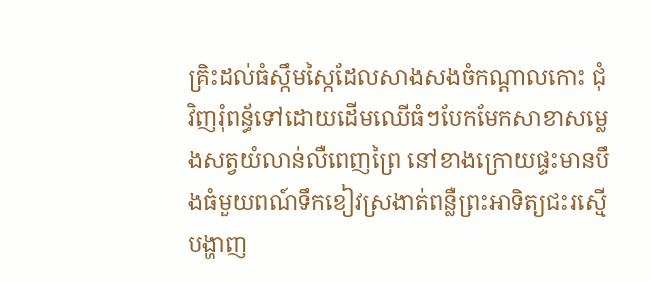គ្រិះដល់ធំស្កឹមស្កៃដែលសាងសងចំកណ្ដាលកោះ ជុំវិញរុំពន្ធ័ទៅដោយដើមឈើធំៗបែកមែកសាខាសម្លេងសត្វយំលាន់លឺពេញព្រៃ នៅខាងក្រោយផ្ទះមានបឹងធំមួយពណ៍ទឹកខៀវស្រងាត់ពន្លឺព្រះអាទិត្យជះរស្មើបង្ហាញ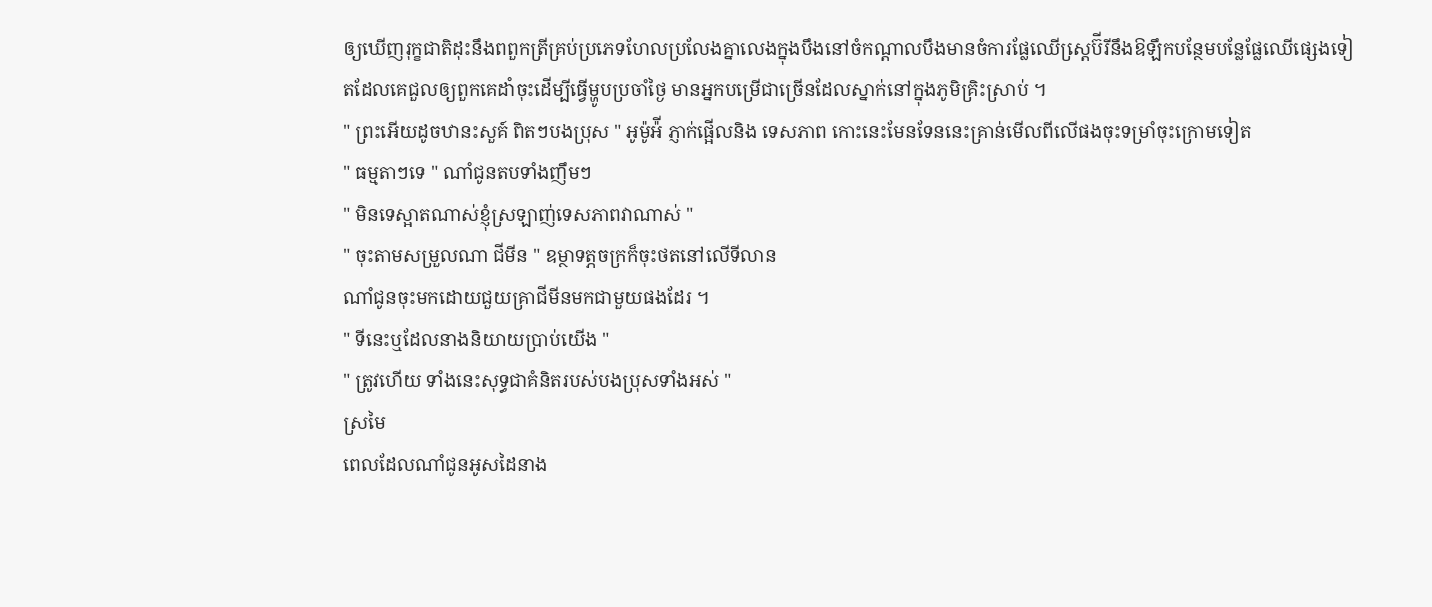ឲ្យឃើញរុក្ខជាតិដុះនឹងពពួកត្រីគ្រប់ប្រភេទហែលប្រលែងគ្នាលេងក្នុងបឹងនៅចំកណ្ដាលបឹងមានចំការផ្លែឈើស្ដេ្រប៊ីរីនឹងឱឡឹកបន្ថែមបន្លែផ្លែឈើផ្សេងទៀតដែលគេជួលឲ្យពួកគេដាំចុះដើម្បីធ្វើម្ហូបប្រចាំថ្ងៃ មានអ្នកបម្រើជាច្រើនដែលស្នាក់នៅក្នុងភូមិគ្រិះស្រាប់ ។
" ព្រះអើយដូចឋានះសួគ៍ ពិតៗបងប្រុស " អូម៉ូអ៉ី ភ្ញាក់ផ្អើលនិង ទេសភាព កោះនេះមែនទែននេះគ្រាន់មើលពីលើផងចុះទម្រាំចុះក្រោមទៀត
" ធម្មតាៗទេ " ណាំជូនតបទាំងញឹមៗ
" មិនទេស្អាតណាស់ខ្ញុំស្រឡាញ់ទេសភាពវាណាស់ "
" ចុះតាមសម្រួលណា ជីមីន " ឧម្ថាទត្ភចក្រក៏ចុះថតនៅលើទីលាន
ណាំជូនចុះមកដោយជួយគ្រាជីមីនមកជាមួយផងដែរ ។
" ទីនេះឬដែលនាងនិយាយប្រាប់យើង "
" ត្រូវហើយ ទាំងនេះសុទ្ធជាគំនិតរបស់បងប្រុសទាំងអស់ "
ស្រមៃ
ពេលដែលណាំជូនអូសដៃនាង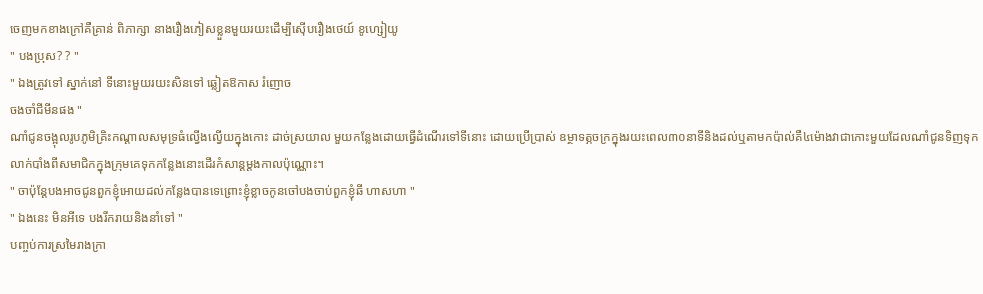ចេញមកខាងក្រៅគឺគ្រាន់ ពិភាក្សា នាងរឿងភៀសខ្លួនមួយរយះដើម្បីស៊ើបរឿងថេយ៍ ខូហ្សៀយូ
" បងប្រុស? ? "
" ឯងត្រូវទៅ ស្នាក់នៅ ទីនោះមួយរយះសិនទៅ ឆ្លៀតឱកាស រំញោច
ចងចាំជីមីនផង "
ណាំជូនចង្អុលរូបភូមិគ្រិះកណ្ដាលសមុទ្រធំល្វើងល្វើយក្នុងកោះ ដាច់ស្រយាល មួយកន្លែងដោយធ្វើដំណើរទៅទីនោះ ដោយប្រើប្រាស់ ឧម្ថាទត្ភចក្រក្នុងរយះពេល៣០នាទីនិងដល់ឬតាមកប៉ាល់គឺ៤ម៉ោងវាជាកោះមួយដែលណាំជូនទិញទុកលាក់បាំងពីសមាជិកក្នុងក្រុមគេទុកកន្លែងនោះដើរកំសាន្ដម្ដងកាលប៉ុណ្ណោះ។
" ចាប៉ុន្ដែបងអាចជូនពួកខ្ញុំអោយដល់កន្លែងបានទេព្រោះខ្ញុំខ្លាចកូនចៅបងចាប់ពួកខ្ញុំឆី ហាសហា "
" ឯងនេះ មិនអីទេ បងរីករាយនិងនាំទៅ "
បញ្ចប់ការស្រមៃរាងក្រា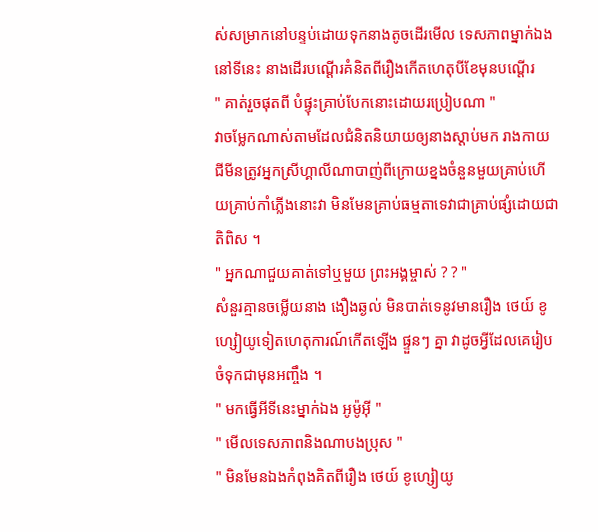ស់សម្រាកនៅបន្ទប់ដោយទុកនាងតូចដើរមើល ទេសភាពម្នាក់ឯងនៅទីនេះ នាងដើរបណ្ដើរគំនិតពីរឿងកើតហេតុបីខែមុនបណ្ដើរ
" គាត់រួចផុតពី បំផ្ទុះគ្រាប់បែកនោះដោយរប្រៀបណា "
វាចម្លែកណាស់តាមដែលជំនិតនិយាយឲ្យនាងស្ដាប់មក រាងកាយជីមីនត្រូវអ្នកស្រីហ្គាលីណាបាញ់ពីក្រោយខ្នងចំនួនមួយគ្រាប់ហើយគ្រាប់កាំភ្លើងនោះវា មិនមែនគ្រាប់ធម្មតាទេវាជាគ្រាប់ផ្សំដោយជាតិពិស ។
" អ្នកណាជួយគាត់ទៅឬមួយ ព្រះអង្គម្ចាស់ ? ? "
សំនួរគ្មានចម្លើយនាង ងឿងឆ្ងល់ មិនបាត់ទេនូវមានរឿង ថេយ៍ ខូហ្សៀយូទៀតហេតុការណ៍កើតឡើង ផ្ទួនៗ គ្នា វាដូចអ្វីដែលគេរៀបចំទុកជាមុនអញ្ចឹង ។
" មកធ្វើអីទីនេះម្នាក់ឯង អូម៉ូអ៊ី "
" មើលទេសភាពនិងណាបងប្រុស "
" មិនមែនឯងកំពុងគិតពីរឿង ថេយ៍ ខូហ្សៀយូ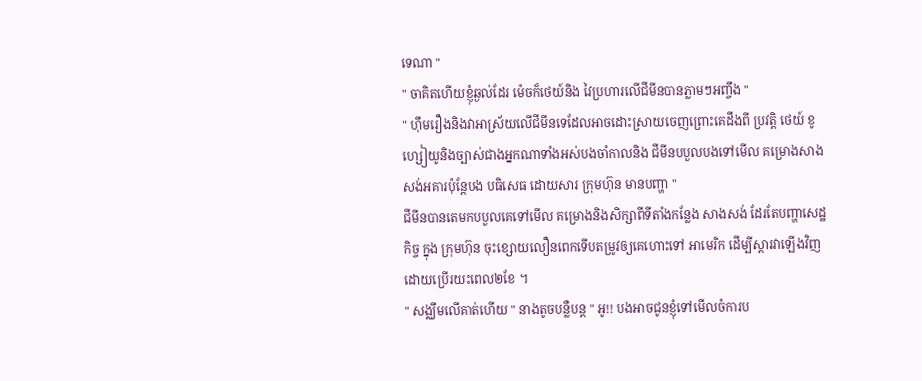ទេណា "
" ចាគិតហើយខ្ញុំឆ្ងល់ដែរ ម៉េចក៏ថេយ៍និង វៃប្រហារលើជីមីនបានភ្លាមៗអញ្ចឹង "
" ហ៊ឹមរឿងនិងវាអាស្រ័យលើជីមីនទេដែលអាចដោះស្រាយចេញព្រោះគេដឹងពី ប្រវត្តិ ថេយ៍ ខូហ្សៀយូនិងច្បាស់ជាងអ្នកណាទាំងអស់បងចាំកាលនិង ជីមីនបបួលបងទៅមើល គម្រោងសាងសង់អគារប៉ុន្ដែបង បធិសេធ ដោយសារ ក្រុមហ៊ុន មានបញ្ហា "
ជីមីនបានតេមកបបួលគេទៅមើល គម្រោងនិងសិក្សាពីទីតាំងកន្លែង សាងសង់ ដែរតែបញ្ហាសេដ្ឋកិច្ច ក្នុង ក្រុមហ៊ុន ចុះខ្សោយលឿនពេកទើបតម្រូវឲ្យគេហោះទៅ អាមេរិក ដើម្បីស្ដារវាឡើងវិញដោយប្រើរយះពេល២ខែ ។
" សង្ឈឹមលើគាត់ហើយ " នាងតូចបន្លឺបន្ដ " អូ!! បងអាចជូនខ្ញុំទៅមើលចំការប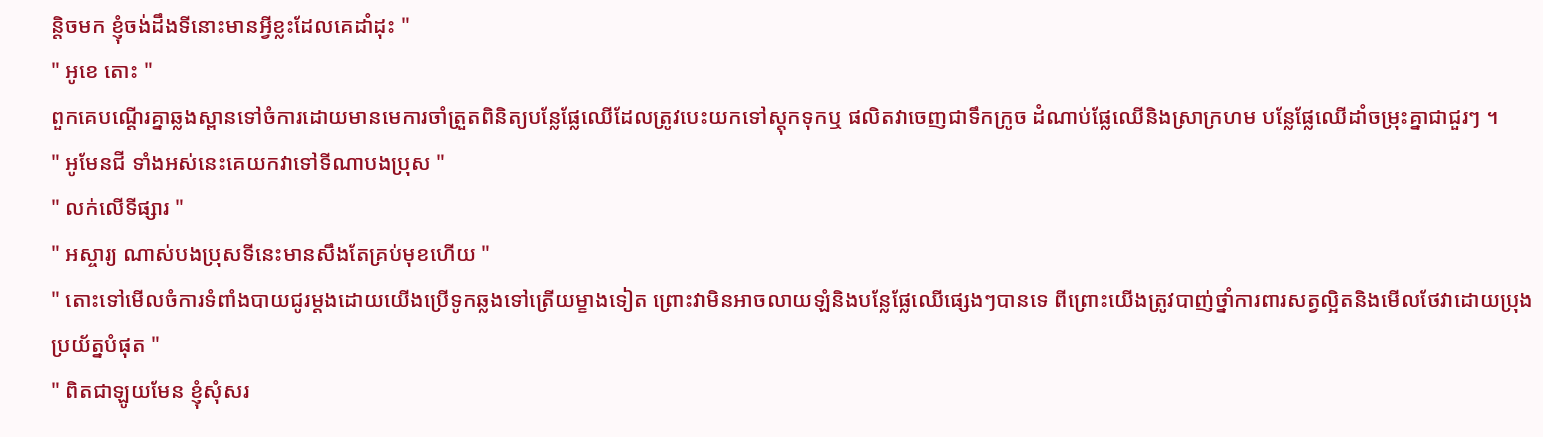ន្ដិចមក ខ្ញុំចង់ដឹងទីនោះមានអ្វីខ្លះដែលគេដាំដុះ "
" អូខេ តោះ "
ពួកគេបណ្ដើរគ្នាឆ្លងស្ពានទៅចំការដោយមានមេការចាំត្រួតពិនិត្យបន្លែផ្លែឈើដែលត្រូវបេះយកទៅស្ដុកទុកឬ ផលិតវាចេញជាទឹកក្រូច ដំណាប់ផ្លែឈើនិងស្រាក្រហម បន្លែផ្លែឈើដាំចម្រុះគ្នាជាជួរៗ ។
" អូមែនជី ទាំងអស់នេះគេយកវាទៅទីណាបងប្រុស "
" លក់លើទីផ្សារ "
" អស្ចារ្យ ណាស់បងប្រុសទីនេះមានសឹងតែគ្រប់មុខហើយ "
" តោះទៅមើលចំការទំពាំងបាយជូរម្ដងដោយយើងប្រើទូកឆ្លងទៅត្រើយម្ខាងទៀត ព្រោះវាមិនអាចលាយឡំនិងបន្លែផ្លែឈើផ្សេងៗបានទេ ពីព្រោះយើងត្រូវបាញ់ថ្នាំការពារសត្វល្អិតនិងមើលថែវាដោយប្រុងប្រយ័ត្នបំផុត "
" ពិតជាឡូយមែន ខ្ញុំសុំសរ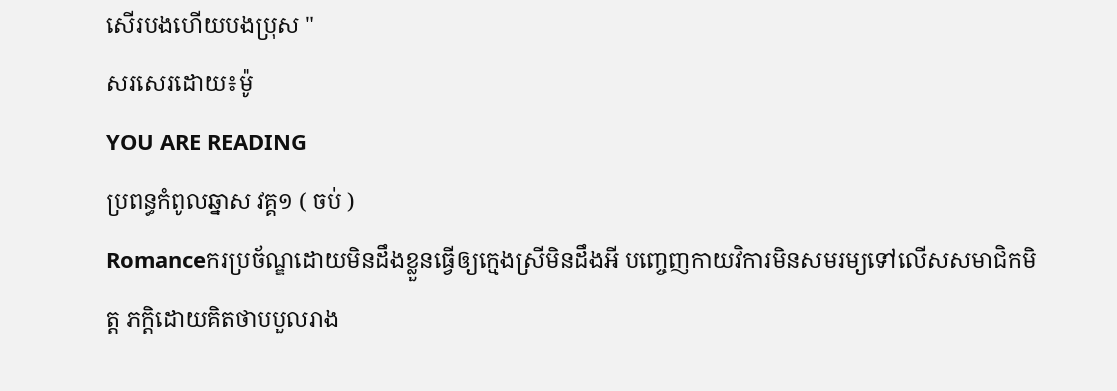សើរបងហើយបងប្រុស "
សរសេរដោយ៖ម៉ូ
YOU ARE READING
ប្រពន្ធកំពូលឆ្នាស វគ្គ១ ( ចប់ )
Romanceករប្រច័ណ្ឌដោយមិនដឹងខ្លួនធ្វេីឲ្យក្មេងស្រីមិនដឹងអី បញ្ចេញកាយវិការមិនសមរម្យទៅលេីសសមាជិកមិត្ដ ភក្ដិដោយគិតថាបបួលរាង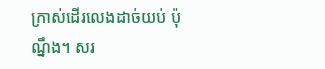ក្រាស់ដេីរលេងដាច់យប់ ប៉ុណ្នឹង។ សរ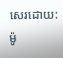សេរដោយ: ម៉ូ